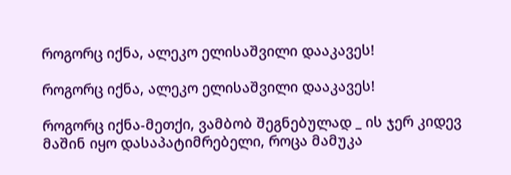როგორც იქნა, ალეკო ელისაშვილი დააკავეს!

როგორც იქნა, ალეკო ელისაშვილი დააკავეს!

როგორც იქნა-მეთქი, ვამბობ შეგნებულად _ ის ჯერ კიდევ მაშინ იყო დასაპატიმრებელი, როცა მამუკა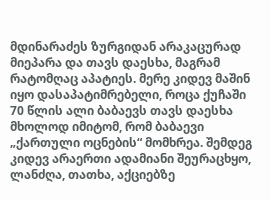მდინარაძეს ზურგიდან არაკაცურად მიეპარა და თავს დაესხა, მაგრამ რატომღაც აპატიეს. მერე კიდევ მაშინ იყო დასაპატიმრებელი, როცა ქუჩაში 70 წლის ალი ბაბაევს თავს დაესხა მხოლოდ იმიტომ, რომ ბაბაევი „ქართული ოცნების“ მომხრეა. შემდეგ კიდევ არაერთი ადამიანი შეურაცხყო, ლანძღა, თათხა, აქციებზე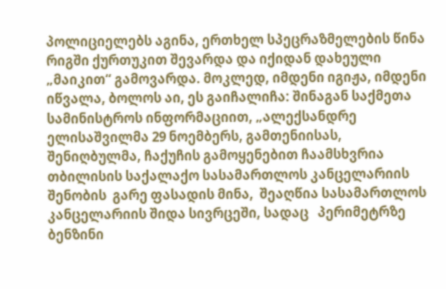პოლიციელებს აგინა, ერთხელ სპეცრაზმელების წინა რიგში ქურთუკით შევარდა და იქიდან დახეული „მაიკით“ გამოვარდა. მოკლედ, იმდენი იგიჟა, იმდენი იწვალა, ბოლოს აი, ეს გაიჩალიჩა: შინაგან საქმეთა სამინისტროს ინფორმაციით, „ალექსანდრე ელისაშვილმა 29 ნოემბერს, გამთენიისას, შენიღბულმა, ჩაქუჩის გამოყენებით ჩაამსხვრია თბილისის საქალაქო სასამართლოს კანცელარიის  შენობის  გარე ფასადის მინა,  შეაღწია სასამართლოს კანცელარიის შიდა სივრცეში, სადაც   პერიმეტრზე ბენზინი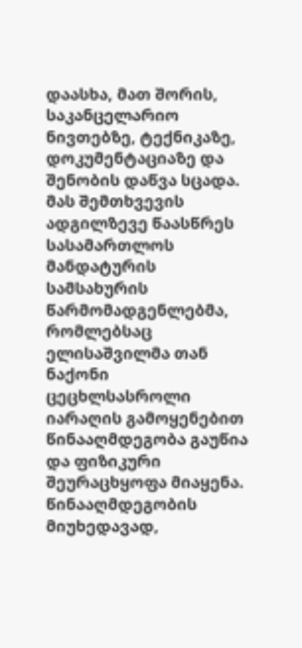დაასხა, მათ შორის, საკანცელარიო ნივთებზე, ტექნიკაზე, დოკუმენტაციაზე და შენობის დაწვა სცადა. მას შემთხვევის ადგილზევე წაასწრეს სასამართლოს მანდატურის სამსახურის წარმომადგენლებმა, რომლებსაც ელისაშვილმა თან ნაქონი ცეცხლსასროლი იარაღის გამოყენებით წინააღმდეგობა გაუწია და ფიზიკური შეურაცხყოფა მიაყენა. წინააღმდეგობის მიუხედავად,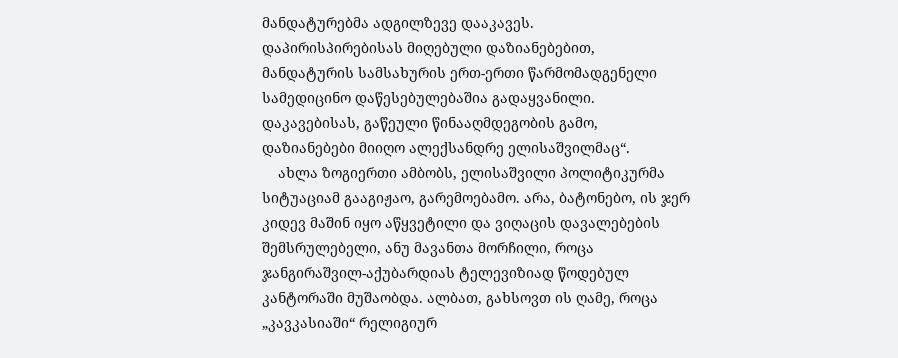მანდატურებმა ადგილზევე დააკავეს.
დაპირისპირებისას მიღებული დაზიანებებით,  მანდატურის სამსახურის ერთ-ერთი წარმომადგენელი სამედიცინო დაწესებულებაშია გადაყვანილი. დაკავებისას, გაწეული წინააღმდეგობის გამო, დაზიანებები მიიღო ალექსანდრე ელისაშვილმაც“.
    ახლა ზოგიერთი ამბობს, ელისაშვილი პოლიტიკურმა სიტუაციამ გააგიჟაო, გარემოებამო. არა, ბატონებო, ის ჯერ კიდევ მაშინ იყო აწყვეტილი და ვიღაცის დავალებების შემსრულებელი, ანუ მავანთა მორჩილი, როცა ჯანგირაშვილ-აქუბარდიას ტელევიზიად წოდებულ კანტორაში მუშაობდა. ალბათ, გახსოვთ ის ღამე, როცა „კავკასიაში“ რელიგიურ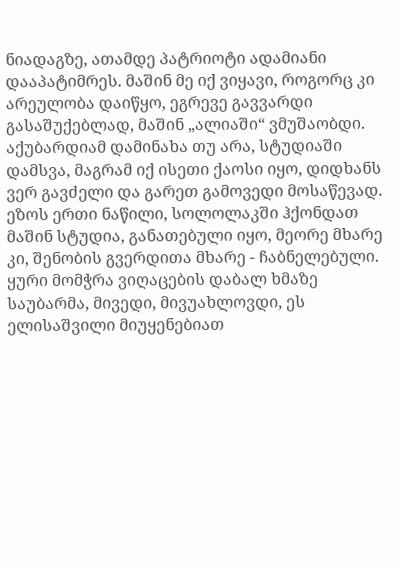ნიადაგზე, ათამდე პატრიოტი ადამიანი დააპატიმრეს. მაშინ მე იქ ვიყავი, როგორც კი არეულობა დაიწყო, ეგრევე გავვარდი გასაშუქებლად, მაშინ „ალიაში“ ვმუშაობდი. აქუბარდიამ დამინახა თუ არა, სტუდიაში დამსვა, მაგრამ იქ ისეთი ქაოსი იყო, დიდხანს ვერ გავძელი და გარეთ გამოვედი მოსაწევად. ეზოს ერთი ნაწილი, სოლოლაკში ჰქონდათ მაშინ სტუდია, განათებული იყო, მეორე მხარე კი, შენობის გვერდითა მხარე - ჩაბნელებული. ყური მომჭრა ვიღაცების დაბალ ხმაზე საუბარმა, მივედი, მივუახლოვდი, ეს ელისაშვილი მიუყენებიათ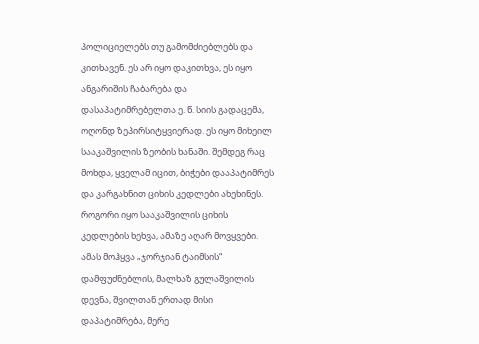პოლიციელებს თუ გამომძიებლებს და კითხავენ. ეს არ იყო დაკითხვა, ეს იყო ანგარიშის ჩაბარება და დასაპატიმრებელთა ე. წ. სიის გადაცემა, ოღონდ ზეპირსიტყვიერად. ეს იყო მიხეილ სააკაშვილის ზეობის ხანაში. შემდეგ რაც მოხდა, ყველამ იცით, ბიჭები დააპატიმრეს და კარგახნით ციხის კედლები ახეხინეს. როგორი იყო სააკაშვილის ციხის კედლების ხეხვა, ამაზე აღარ მოვყვები. ამას მოჰყვა „ჯორჯიან ტაიმსის“ დამფუძნებლის, მალხაზ გულაშვილის დევნა, შვილთან ერთად მისი დაპატიმრება, მერე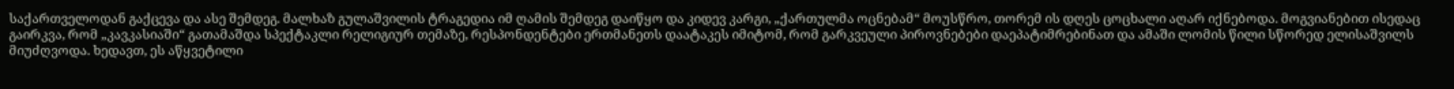საქართველოდან გაქცევა და ასე შემდეგ. მალხაზ გულაშვილის ტრაგედია იმ ღამის შემდეგ დაიწყო და კიდევ კარგი, „ქართულმა ოცნებამ“ მოუსწრო, თორემ ის დღეს ცოცხალი აღარ იქნებოდა. მოგვიანებით ისედაც გაირკვა, რომ „კავკასიაში“ გათამაშდა სპექტაკლი რელიგიურ თემაზე, რესპონდენტები ერთმანეთს დაატაკეს იმიტომ, რომ გარკვეული პიროვნებები დაეპატიმრებინათ და ამაში ლომის წილი სწორედ ელისაშვილს მიუძღვოდა. ხედავთ, ეს აწყვეტილი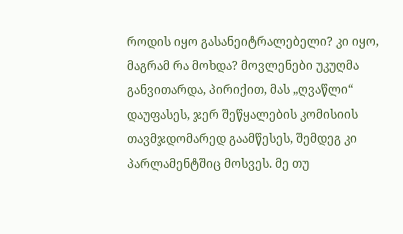როდის იყო გასანეიტრალებელი? კი იყო, მაგრამ რა მოხდა? მოვლენები უკუღმა განვითარდა, პირიქით, მას „ღვაწლი“ დაუფასეს, ჯერ შეწყალების კომისიის თავმჯდომარედ გაამწესეს, შემდეგ კი პარლამენტშიც მოსვეს. მე თუ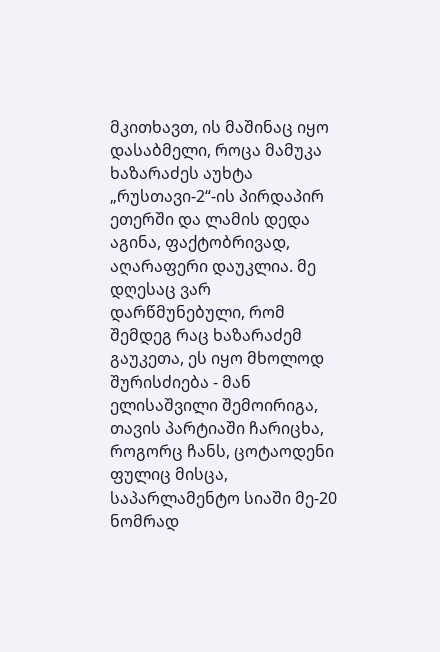მკითხავთ, ის მაშინაც იყო დასაბმელი, როცა მამუკა ხაზარაძეს აუხტა „რუსთავი-2“-ის პირდაპირ ეთერში და ლამის დედა აგინა, ფაქტობრივად, აღარაფერი დაუკლია. მე დღესაც ვარ დარწმუნებული, რომ შემდეგ რაც ხაზარაძემ გაუკეთა, ეს იყო მხოლოდ შურისძიება - მან ელისაშვილი შემოირიგა, თავის პარტიაში ჩარიცხა, როგორც ჩანს, ცოტაოდენი ფულიც მისცა, საპარლამენტო სიაში მე-20 ნომრად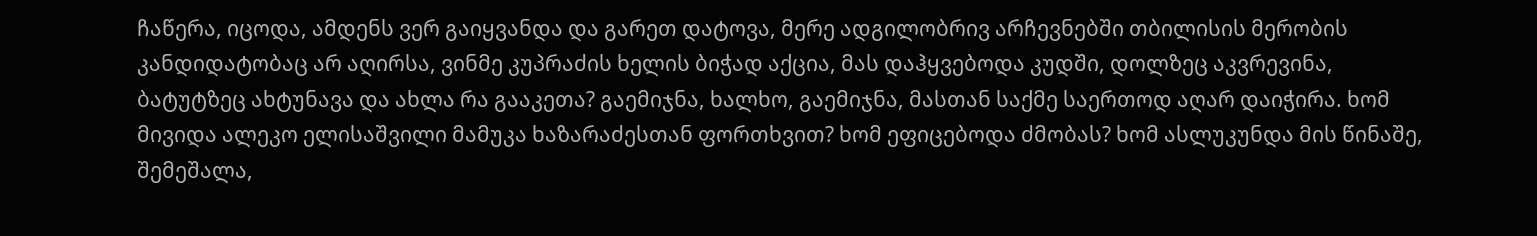ჩაწერა, იცოდა, ამდენს ვერ გაიყვანდა და გარეთ დატოვა, მერე ადგილობრივ არჩევნებში თბილისის მერობის კანდიდატობაც არ აღირსა, ვინმე კუპრაძის ხელის ბიჭად აქცია, მას დაჰყვებოდა კუდში, დოლზეც აკვრევინა, ბატუტზეც ახტუნავა და ახლა რა გააკეთა? გაემიჯნა, ხალხო, გაემიჯნა, მასთან საქმე საერთოდ აღარ დაიჭირა. ხომ მივიდა ალეკო ელისაშვილი მამუკა ხაზარაძესთან ფორთხვით? ხომ ეფიცებოდა ძმობას? ხომ ასლუკუნდა მის წინაშე, შემეშალა,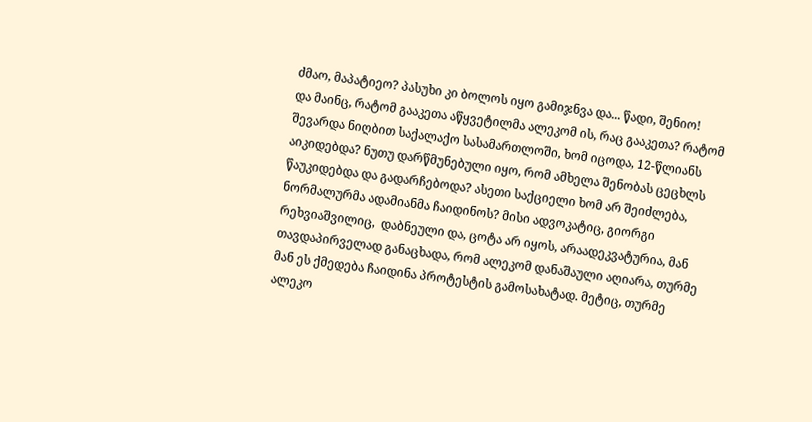ძმაო, მაპატიეო? პასუხი კი ბოლოს იყო გამიჯნვა და... წადი, შენიო!
და მაინც, რატომ გააკეთა აწყვეტილმა ალეკომ ის, რაც გააკეთა? რატომ შევარდა ნიღბით საქალაქო სასამართლოში, ხომ იცოდა, 12-წლიანს აიკიდებდა? ნუთუ დარწმუნებული იყო, რომ ამხელა შენობას ცეცხლს წაუკიდებდა და გადარჩებოდა? ასეთი საქციელი ხომ არ შეიძლება, ნორმალურმა ადამიანმა ჩაიდინოს? მისი ადვოკატიც, გიორგი რეხვიაშვილიც,  დაბნეული და, ცოტა არ იყოს, არაადეკვატურია, მან თავდაპირველად განაცხადა, რომ ალეკომ დანაშაული აღიარა, თურმე მან ეს ქმედება ჩაიდინა პროტესტის გამოსახატად. მეტიც, თურმე ალეკო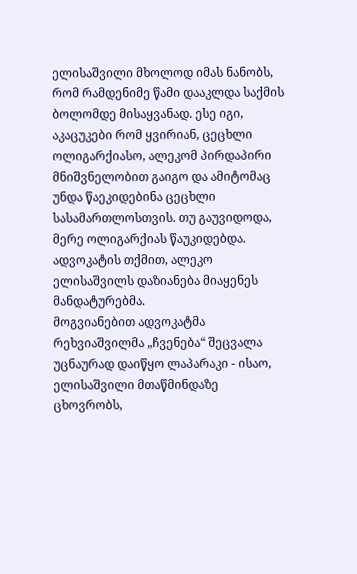ელისაშვილი მხოლოდ იმას ნანობს, რომ რამდენიმე წამი დააკლდა საქმის ბოლომდე მისაყვანად. ესე იგი, აკაცუკები რომ ყვირიან, ცეცხლი ოლიგარქიასო, ალეკომ პირდაპირი მნიშვნელობით გაიგო და ამიტომაც უნდა წაეკიდებინა ცეცხლი სასამართლოსთვის. თუ გაუვიდოდა, მერე ოლიგარქიას წაუკიდებდა. ადვოკატის თქმით, ალეკო ელისაშვილს დაზიანება მიაყენეს მანდატურებმა.
მოგვიანებით ადვოკატმა რეხვიაშვილმა „ჩვენება“ შეცვალა უცნაურად დაიწყო ლაპარაკი - ისაო, ელისაშვილი მთაწმინდაზე ცხოვრობს,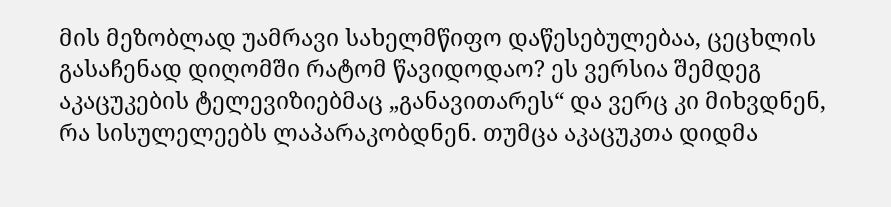მის მეზობლად უამრავი სახელმწიფო დაწესებულებაა, ცეცხლის გასაჩენად დიღომში რატომ წავიდოდაო? ეს ვერსია შემდეგ აკაცუკების ტელევიზიებმაც „განავითარეს“ და ვერც კი მიხვდნენ, რა სისულელეებს ლაპარაკობდნენ. თუმცა აკაცუკთა დიდმა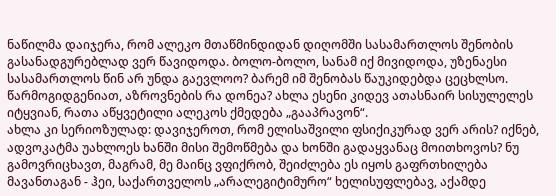ნაწილმა დაიჯერა, რომ ალეკო მთაწმინდიდან დიღომში სასამართლოს შენობის გასანადგურებლად ვერ წავიდოდა. ბოლო-ბოლო, სანამ იქ მივიდოდა, უზენაესი სასამართლოს წინ არ უნდა გაევლოო? ბარემ იმ შენობას წაუკიდებდა ცეცხლსო. წარმოგიდგენიათ, აზროვნების რა დონეა? ახლა ესენი კიდევ ათასნაირ სისულელეს იტყვიან, რათა აწყვეტილი ალეკოს ქმედება „გააპრავონ“.
ახლა კი სერიოზულად: დავიჯეროთ, რომ ელისაშვილი ფსიქიკურად ვერ არის? იქნებ, ადვოკატმა უახლოეს ხანში მისი შემოწმება და ხონში გადაყვანაც მოითხოვოს? ნუ გამოვრიცხავთ, მაგრამ, მე მაინც ვფიქრობ, შეიძლება ეს იყოს გაფრთხილება მავანთაგან - ჰეი, საქართველოს „არალეგიტიმურო“ ხელისუფლებავ, აქამდე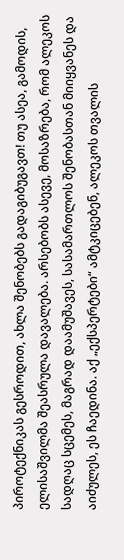პიროტექნიკას გესროდით, ახლა შენობებს გადაგიბუგავთ! თუ ასეა, გამოდის, ელისაშვილმა შეასრულა დავალება. არსებობს ასევე, მოსაზრება, რომ ალეკოს სადღაც სცემეს, მაგრად დაამუშავეს, სასამართლოს შენობასთან მიიყვანეს და აიძულეს, ეს ჩაედინა. აქ „ექსპერტები“ ამტკიცებენ, ალეკოს თვალის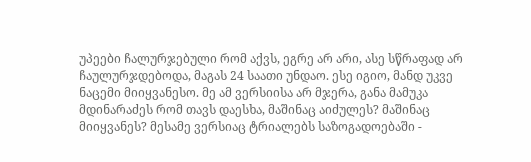უპეები ჩალურჯებული რომ აქვს, ეგრე არ არი, ასე სწრაფად არ ჩაულურჯდებოდა, მაგას 24 საათი უნდაო. ესე იგიო, მანდ უკვე ნაცემი მიიყვანესო. მე ამ ვერსიისა არ მჯერა, განა მამუკა მდინარაძეს რომ თავს დაესხა, მაშინაც აიძულეს? მაშინაც მიიყვანეს? მესამე ვერსიაც ტრიალებს საზოგადოებაში -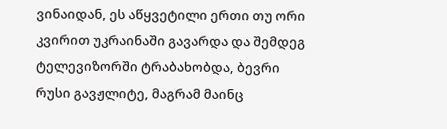ვინაიდან, ეს აწყვეტილი ერთი თუ ორი კვირით უკრაინაში გავარდა და შემდეგ ტელევიზორში ტრაბახობდა, ბევრი რუსი გავჟლიტე, მაგრამ მაინც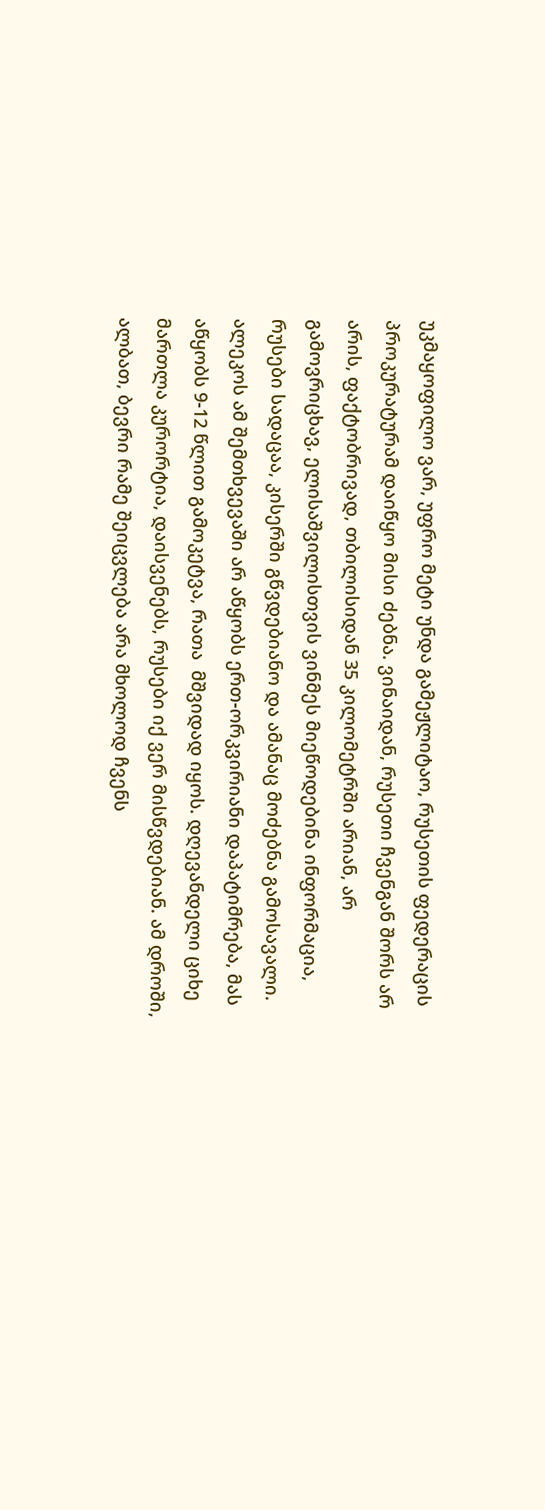უკმაყოფილო ვარ, უფრო მეტი უნდა გამეჟლიტაო, რუსეთის ფედერაცის პროკურატურამ დაიწყო მისი ძებნა. ვინაიდან, რუსეთი ჩვენგან შორს არ არის, ფაქტობრივად, თბილისიდან 35 კილომეტრში არიან, არ გამოვრიცხავ, ელისაშვილისთვის ვინმეს მიეწოდებინა ინფორმაცია, რუსები სადაცაა, კისერში გწვდებიანო და ამანაც მოძებნა გამოსავალი. ალეკოს ამ შემთხვევაში არ აწყობს ერთ-ორკვირიანი დაპატიმრება, მას აწყობს 9-12 წლით გამოკეტვა, რათა  მშვიდად იყოს. დღევანდელი ციხე მართლა კურორტია, დაისვენებს, რუსები იქ ვერ მისწვდებიან. ამ დროში, ალბათ, ბევრი რამე შეიცვლება არა მხოლოდ ჩვენს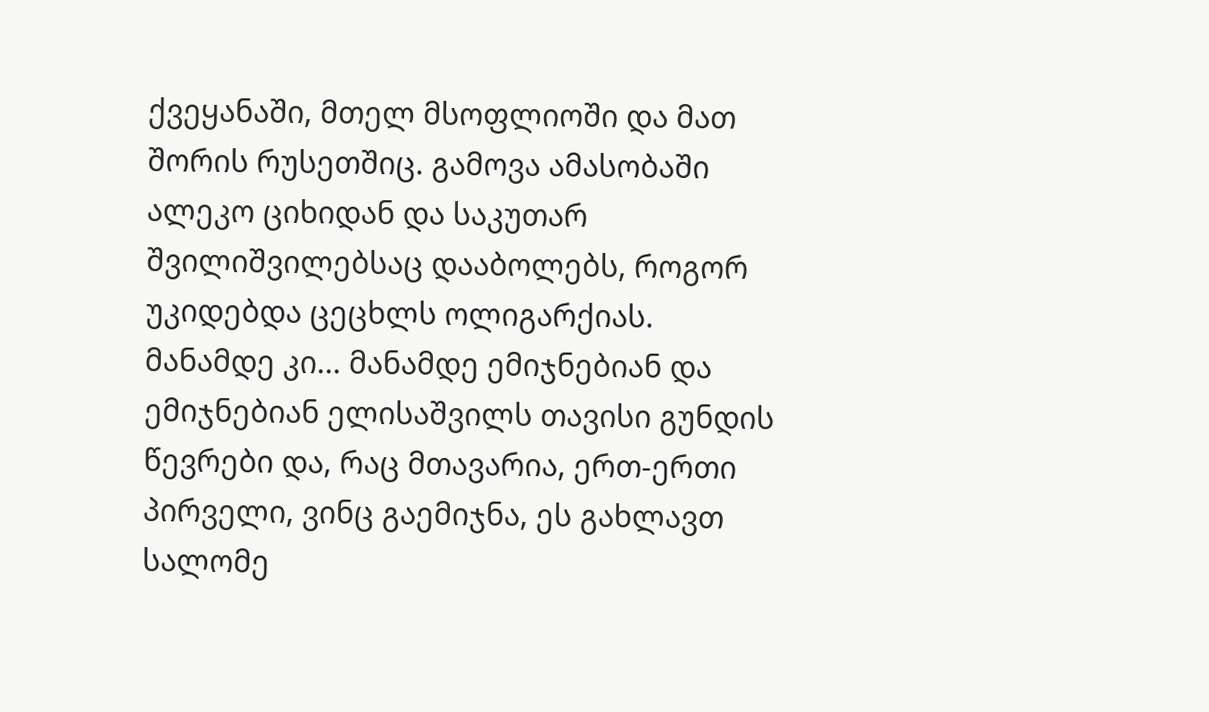ქვეყანაში, მთელ მსოფლიოში და მათ შორის რუსეთშიც. გამოვა ამასობაში ალეკო ციხიდან და საკუთარ შვილიშვილებსაც დააბოლებს, როგორ უკიდებდა ცეცხლს ოლიგარქიას.
მანამდე კი... მანამდე ემიჯნებიან და ემიჯნებიან ელისაშვილს თავისი გუნდის წევრები და, რაც მთავარია, ერთ-ერთი პირველი, ვინც გაემიჯნა, ეს გახლავთ სალომე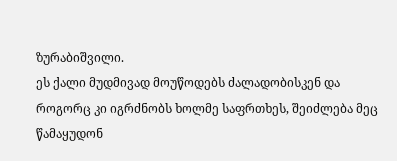ზურაბიშვილი.
ეს ქალი მუდმივად მოუწოდებს ძალადობისკენ და როგორც კი იგრძნობს ხოლმე საფრთხეს, შეიძლება მეც წამაყუდონ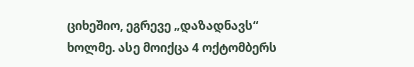ციხეშიო, ეგრევე „დაზადნავს“ ხოლმე. ასე მოიქცა 4 ოქტომბერს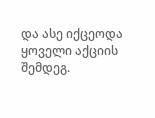და ასე იქცეოდა ყოველი აქციის შემდეგ.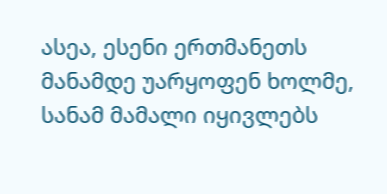ასეა, ესენი ერთმანეთს მანამდე უარყოფენ ხოლმე, სანამ მამალი იყივლებს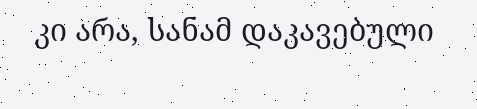კი არა, სანამ დაკავებული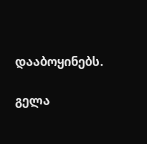დააბოყინებს.

გელა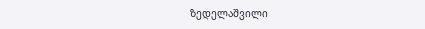ზედელაშვილი